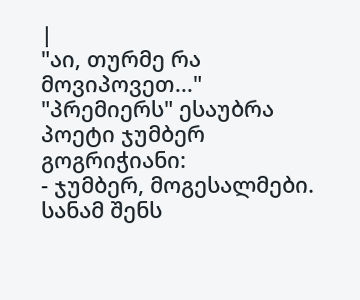|
"აი, თურმე რა მოვიპოვეთ..."
"პრემიერს" ესაუბრა პოეტი ჯუმბერ გოგრიჭიანი:
- ჯუმბერ, მოგესალმები. სანამ შენს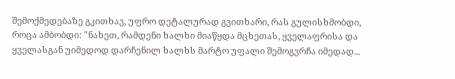შემოქმედებაზე გკითხავ, უფრო დეტალურად გვითხარი, რას გულისხმობდი, როცა ამბობდი: "ნახეთ, რამდენი ხალხი მიაწყდა მცხეთას, ყველაფრისა და ყველასგან უიმედოდ დარჩენილ ხალხს მარტო უფალი შემოგვრჩა იმედად...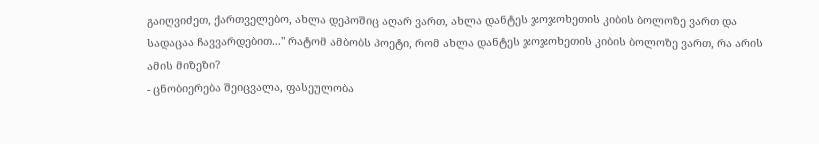გაიღვიძეთ, ქართველებო, ახლა დეპოშიც აღარ ვართ, ახლა დანტეს ჯოჯოხეთის კიბის ბოლოზე ვართ და სადაცაა ჩავვარდებით..." რატომ ამბობს პოეტი, რომ ახლა დანტეს ჯოჯოხეთის კიბის ბოლოზე ვართ, რა არის ამის მიზეზი?
- ცნობიერება შეიცვალა, ფასეულობა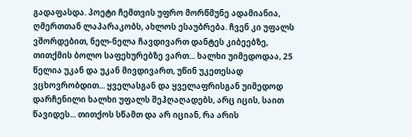გადაფასდა. პოეტი ჩემთვის უფრო მორწმუნე ადამიანია, ღმერთთან ლაპარაკობს, ახლოს ესაუბრება. ჩვენ კი უფალს ვშორდებით, ნელ-ნელა ჩავდივართ დანტეს კიბეებზე, თითქმის ბოლო საფეხურებზე ვართ... ხალხი უიმედოდაა, 25 წელია უკან და უკან მივდივართ, უწინ უკეთესად ვცხოვრობდით... ყველასგან და ყველაფრისგან უიმედოდ დარჩენილი ხალხი უფალს შეჰღაღადებს, არც იცის, საით წავიდეს... თითქოს სწამთ და არ იციან, რა არის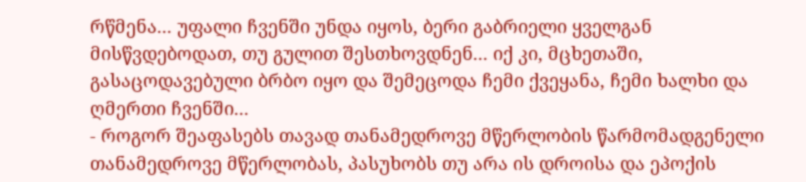რწმენა... უფალი ჩვენში უნდა იყოს, ბერი გაბრიელი ყველგან მისწვდებოდათ, თუ გულით შესთხოვდნენ... იქ კი, მცხეთაში, გასაცოდავებული ბრბო იყო და შემეცოდა ჩემი ქვეყანა, ჩემი ხალხი და ღმერთი ჩვენში...
- როგორ შეაფასებს თავად თანამედროვე მწერლობის წარმომადგენელი თანამედროვე მწერლობას, პასუხობს თუ არა ის დროისა და ეპოქის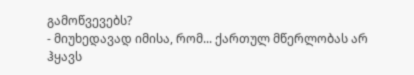გამოწვევებს?
- მიუხედავად იმისა, რომ... ქართულ მწერლობას არ ჰყავს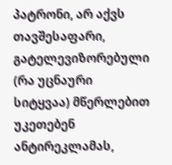პატრონი, არ აქვს თავშესაფარი, გატელევიზორებული (რა უცნაური სიტყვაა) მწერლებით უკეთებენ ანტირეკლამას,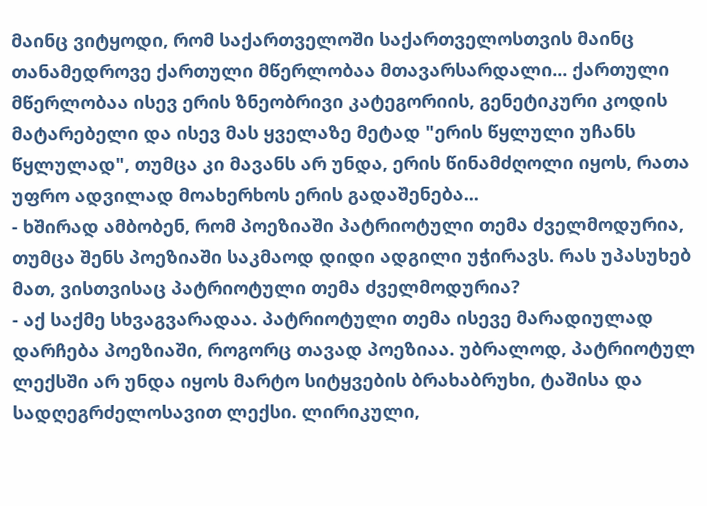მაინც ვიტყოდი, რომ საქართველოში საქართველოსთვის მაინც თანამედროვე ქართული მწერლობაა მთავარსარდალი... ქართული მწერლობაა ისევ ერის ზნეობრივი კატეგორიის, გენეტიკური კოდის მატარებელი და ისევ მას ყველაზე მეტად "ერის წყლული უჩანს წყლულად", თუმცა კი მავანს არ უნდა, ერის წინამძღოლი იყოს, რათა უფრო ადვილად მოახერხოს ერის გადაშენება...
- ხშირად ამბობენ, რომ პოეზიაში პატრიოტული თემა ძველმოდურია, თუმცა შენს პოეზიაში საკმაოდ დიდი ადგილი უჭირავს. რას უპასუხებ მათ, ვისთვისაც პატრიოტული თემა ძველმოდურია?
- აქ საქმე სხვაგვარადაა. პატრიოტული თემა ისევე მარადიულად დარჩება პოეზიაში, როგორც თავად პოეზიაა. უბრალოდ, პატრიოტულ ლექსში არ უნდა იყოს მარტო სიტყვების ბრახაბრუხი, ტაშისა და სადღეგრძელოსავით ლექსი. ლირიკული,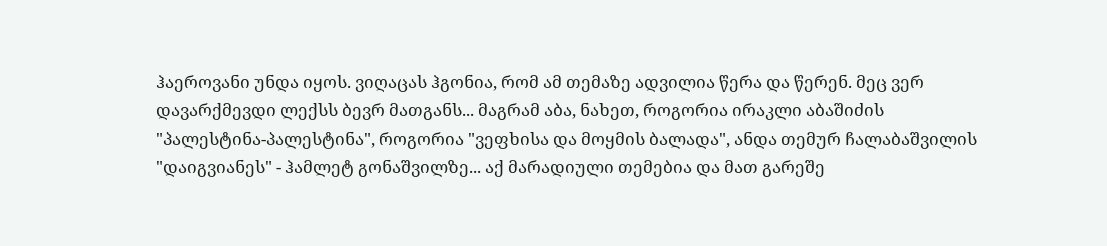ჰაეროვანი უნდა იყოს. ვიღაცას ჰგონია, რომ ამ თემაზე ადვილია წერა და წერენ. მეც ვერ დავარქმევდი ლექსს ბევრ მათგანს... მაგრამ აბა, ნახეთ, როგორია ირაკლი აბაშიძის "პალესტინა-პალესტინა", როგორია "ვეფხისა და მოყმის ბალადა", ანდა თემურ ჩალაბაშვილის "დაიგვიანეს" - ჰამლეტ გონაშვილზე... აქ მარადიული თემებია და მათ გარეშე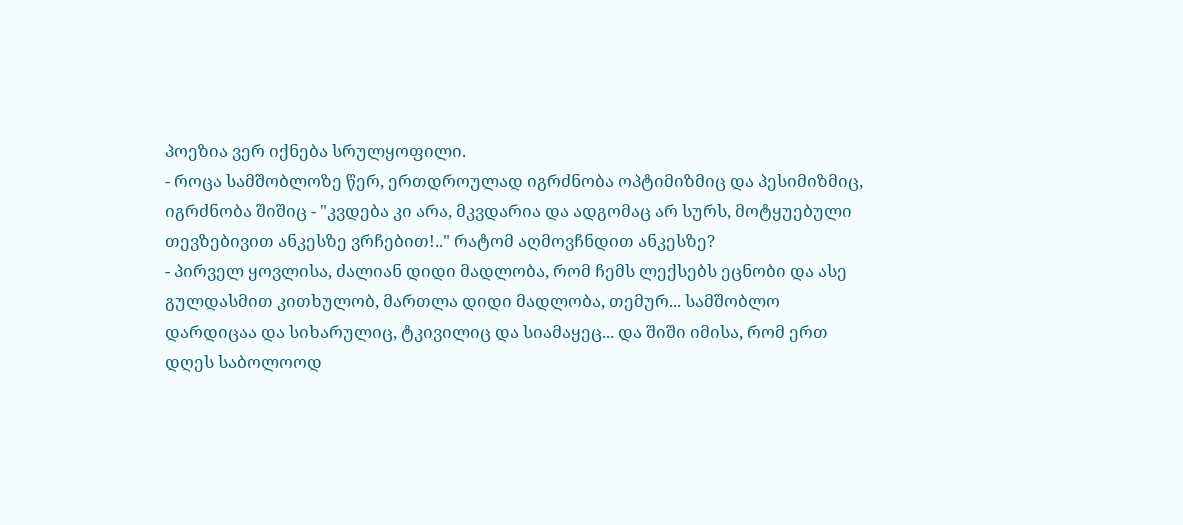პოეზია ვერ იქნება სრულყოფილი.
- როცა სამშობლოზე წერ, ერთდროულად იგრძნობა ოპტიმიზმიც და პესიმიზმიც, იგრძნობა შიშიც - "კვდება კი არა, მკვდარია და ადგომაც არ სურს, მოტყუებული თევზებივით ანკესზე ვრჩებით!.." რატომ აღმოვჩნდით ანკესზე?
- პირველ ყოვლისა, ძალიან დიდი მადლობა, რომ ჩემს ლექსებს ეცნობი და ასე გულდასმით კითხულობ, მართლა დიდი მადლობა, თემურ... სამშობლო დარდიცაა და სიხარულიც, ტკივილიც და სიამაყეც... და შიში იმისა, რომ ერთ დღეს საბოლოოდ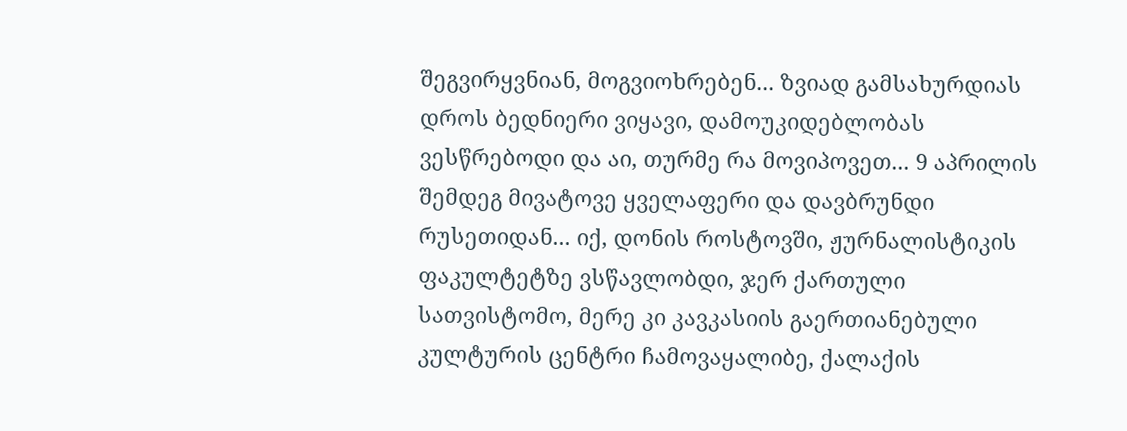შეგვირყვნიან, მოგვიოხრებენ... ზვიად გამსახურდიას დროს ბედნიერი ვიყავი, დამოუკიდებლობას ვესწრებოდი და აი, თურმე რა მოვიპოვეთ... 9 აპრილის შემდეგ მივატოვე ყველაფერი და დავბრუნდი რუსეთიდან... იქ, დონის როსტოვში, ჟურნალისტიკის ფაკულტეტზე ვსწავლობდი, ჯერ ქართული სათვისტომო, მერე კი კავკასიის გაერთიანებული კულტურის ცენტრი ჩამოვაყალიბე, ქალაქის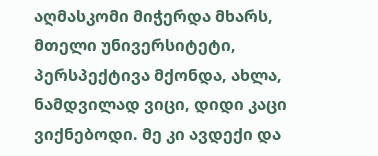აღმასკომი მიჭერდა მხარს, მთელი უნივერსიტეტი, პერსპექტივა მქონდა, ახლა, ნამდვილად ვიცი, დიდი კაცი ვიქნებოდი. მე კი ავდექი და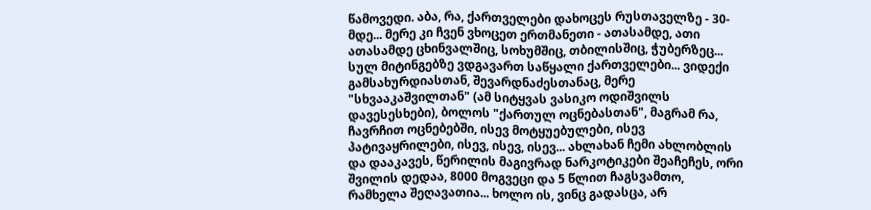წამოვედი. აბა, რა, ქართველები დახოცეს რუსთაველზე - 30-მდე... მერე კი ჩვენ ვხოცეთ ერთმანეთი - ათასამდე, ათი ათასამდე ცხინვალშიც, სოხუმშიც, თბილისშიც, ჭუბერზეც... სულ მიტინგებზე ვდგავართ საწყალი ქართველები... ვიდექი გამსახურდიასთან, შევარდნაძესთანაც, მერე "სხვააკაშვილთან" (ამ სიტყვას ვასიკო ოდიშვილს დავესესხები), ბოლოს "ქართულ ოცნებასთან", მაგრამ რა, ჩავრჩით ოცნებებში, ისევ მოტყუებულები, ისევ პატივაყრილები, ისევ, ისევ, ისევ... ახლახან ჩემი ახლობლის და დააკავეს, წერილის მაგივრად ნარკოტიკები შეაჩეჩეს, ორი შვილის დედაა, 8000 მოგვეცი და 5 წლით ჩაგსვამთო, რამხელა შეღავათია... ხოლო ის, ვინც გადასცა, არ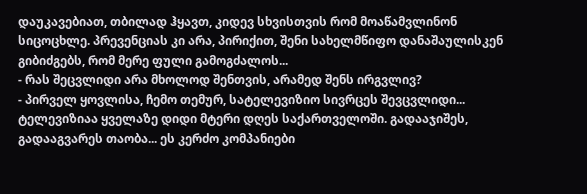დაუკავებიათ, თბილად ჰყავთ, კიდევ სხვისთვის რომ მოაწამვლინონ სიცოცხლე. პრევენციას კი არა, პირიქით, შენი სახელმწიფო დანაშაულისკენ გიბიძგებს, რომ მერე ფული გამოგძალოს...
- რას შეცვლიდი არა მხოლოდ შენთვის, არამედ შენს ირგვლივ?
- პირველ ყოვლისა, ჩემო თემურ, სატელევიზიო სივრცეს შევცვლიდი... ტელევიზიაა ყველაზე დიდი მტერი დღეს საქართველოში. გადააჯიშეს, გადააგვარეს თაობა... ეს კერძო კომპანიები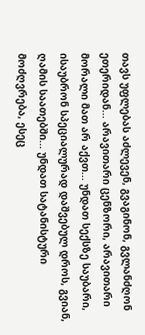თავს უფლებას აძლევენ, გვაგინონ, გვლანძღონ ეთერიდან... არავითარი ცენზორი, არავითარი მორალი მათ არ აქვთ... უნდათ სექსზე საუბარი, ისაუბრონ სპეციალურად დაშვებულ დროს, გვიან, ღამის საათებში... უნდათ სატანისტური მოძღვრება, ესეც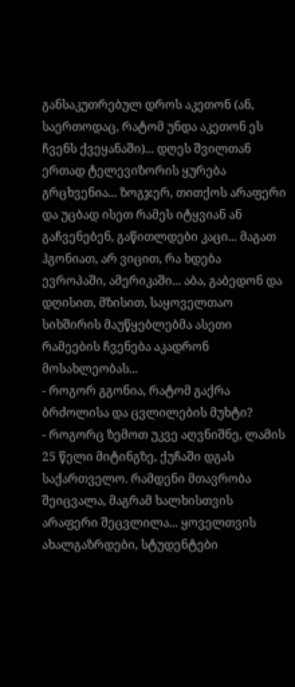განსაკუთრებულ დროს აკეთონ (ან, საერთოდაც, რატომ უნდა აკეთონ ეს ჩვენს ქვეყანაში)... დღეს შვილთან ერთად ტელევიზორის ყურება გრცხვენია... ზოგჯერ, თითქოს არაფერი და უცბად ისეთ რამეს იტყვიან ან გაჩვენებენ, გაწითლდები კაცი... მაგათ ჰგონიათ, არ ვიცით, რა ხდება ევროპაში, ამერიკაში... აბა, გაბედონ და დღისით, მზისით, საყოველთაო სიხშირის მაუწყებლებმა ასეთი რამეების ჩვენება აკადრონ მოსახლეობას...
- როგორ გგონია, რატომ გაქრა ბრძოლისა და ცვლილების მუხტი?
- როგორც ზემოთ უკვე აღვნიშნე, ლამის 25 წელი მიტინგზე, ქუჩაში დგას საქართველო. რამდენი მთავრობა შეიცვალა, მაგრამ ხალხისთვის არაფერი შეცვლილა... ყოველთვის ახალგაზრდები, სტუდენტები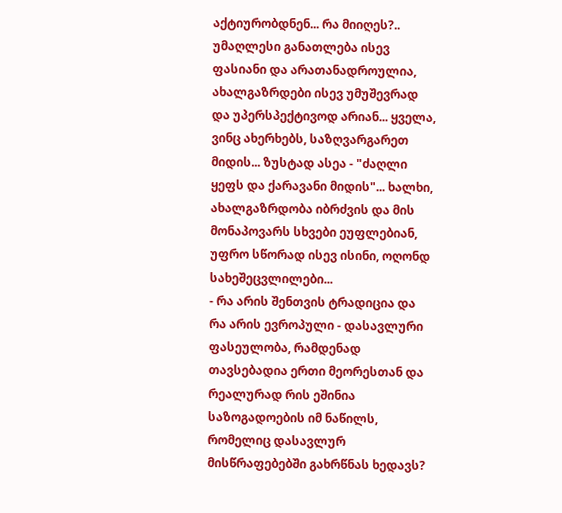აქტიურობდნენ... რა მიიღეს?.. უმაღლესი განათლება ისევ ფასიანი და არათანადროულია, ახალგაზრდები ისევ უმუშევრად და უპერსპექტივოდ არიან... ყველა, ვინც ახერხებს, საზღვარგარეთ მიდის... ზუსტად ასეა - "ძაღლი ყეფს და ქარავანი მიდის"... ხალხი, ახალგაზრდობა იბრძვის და მის მონაპოვარს სხვები ეუფლებიან, უფრო სწორად ისევ ისინი, ოღონდ სახეშეცვლილები...
- რა არის შენთვის ტრადიცია და რა არის ევროპული - დასავლური ფასეულობა, რამდენად თავსებადია ერთი მეორესთან და რეალურად რის ეშინია საზოგადოების იმ ნაწილს, რომელიც დასავლურ მისწრაფებებში გახრწნას ხედავს?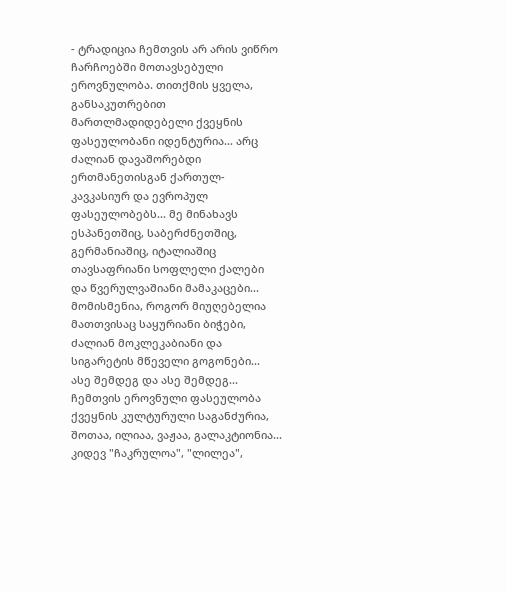- ტრადიცია ჩემთვის არ არის ვიწრო ჩარჩოებში მოთავსებული ეროვნულობა. თითქმის ყველა, განსაკუთრებით მართლმადიდებელი ქვეყნის ფასეულობანი იდენტურია... არც ძალიან დავაშორებდი ერთმანეთისგან ქართულ-კავკასიურ და ევროპულ ფასეულობებს... მე მინახავს ესპანეთშიც, საბერძნეთშიც, გერმანიაშიც, იტალიაშიც თავსაფრიანი სოფლელი ქალები და წვერულვაშიანი მამაკაცები... მომისმენია, როგორ მიუღებელია მათთვისაც საყურიანი ბიჭები, ძალიან მოკლეკაბიანი და სიგარეტის მწეველი გოგონები... ასე შემდეგ და ასე შემდეგ... ჩემთვის ეროვნული ფასეულობა ქვეყნის კულტურული საგანძურია, შოთაა, ილიაა, ვაჟაა, გალაკტიონია... კიდევ "ჩაკრულოა", "ლილეა",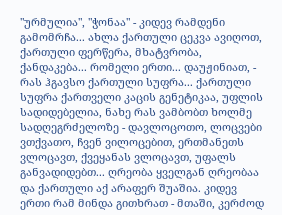"ურმულია", "ჭონაა" - კიდევ რამდენი გამომრჩა... ახლა ქართული ცეკვა ავიღოთ, ქართული ფერწერა, მხატვრობა, ქანდაკება... რომელი ერთი... დაუჟინიათ, - რას ჰგავსო ქართული სუფრა... ქართული სუფრა ქართველი კაცის გენეტიკაა, უფლის სადიდებელია, ნახე რას ვამბობთ ხოლმე სადღეგრძელოზე - დავლოცოთო, ლოცვები ვთქვათო, ჩვენ ვილოცებით, ერთმანეთს ვლოცავთ, ქვეყანას ვლოცავთ, უფალს განვადიდებთ... ღრეობა ყველგან ღრეობაა და ქართული აქ არაფერ შუაშია. კიდევ ერთი რამ მინდა გითხრათ - მთაში, კერძოდ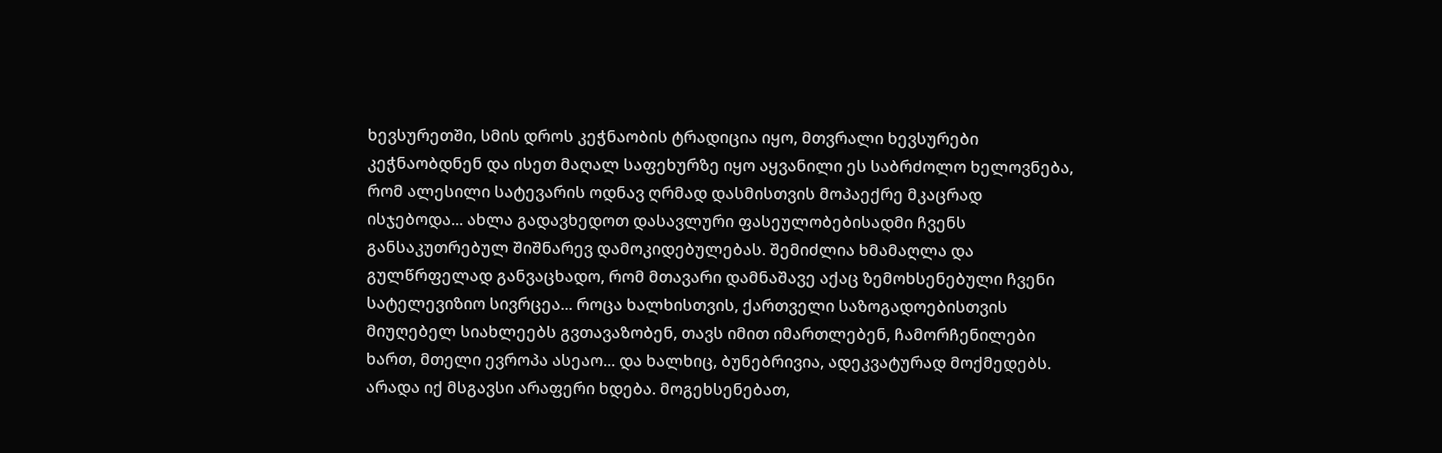ხევსურეთში, სმის დროს კეჭნაობის ტრადიცია იყო, მთვრალი ხევსურები კეჭნაობდნენ და ისეთ მაღალ საფეხურზე იყო აყვანილი ეს საბრძოლო ხელოვნება, რომ ალესილი სატევარის ოდნავ ღრმად დასმისთვის მოპაექრე მკაცრად ისჯებოდა... ახლა გადავხედოთ დასავლური ფასეულობებისადმი ჩვენს განსაკუთრებულ შიშნარევ დამოკიდებულებას. შემიძლია ხმამაღლა და გულწრფელად განვაცხადო, რომ მთავარი დამნაშავე აქაც ზემოხსენებული ჩვენი სატელევიზიო სივრცეა... როცა ხალხისთვის, ქართველი საზოგადოებისთვის მიუღებელ სიახლეებს გვთავაზობენ, თავს იმით იმართლებენ, ჩამორჩენილები ხართ, მთელი ევროპა ასეაო... და ხალხიც, ბუნებრივია, ადეკვატურად მოქმედებს. არადა იქ მსგავსი არაფერი ხდება. მოგეხსენებათ,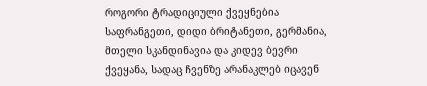როგორი ტრადიციული ქვეყნებია საფრანგეთი, დიდი ბრიტანეთი, გერმანია, მთელი სკანდინავია და კიდევ ბევრი ქვეყანა, სადაც ჩვენზე არანაკლებ იცავენ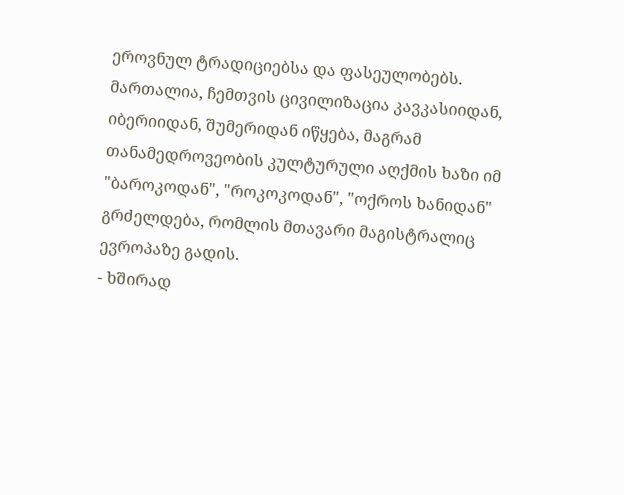ეროვნულ ტრადიციებსა და ფასეულობებს. მართალია, ჩემთვის ცივილიზაცია კავკასიიდან, იბერიიდან, შუმერიდან იწყება, მაგრამ თანამედროვეობის კულტურული აღქმის ხაზი იმ "ბაროკოდან", "როკოკოდან", "ოქროს ხანიდან" გრძელდება, რომლის მთავარი მაგისტრალიც ევროპაზე გადის.
- ხშირად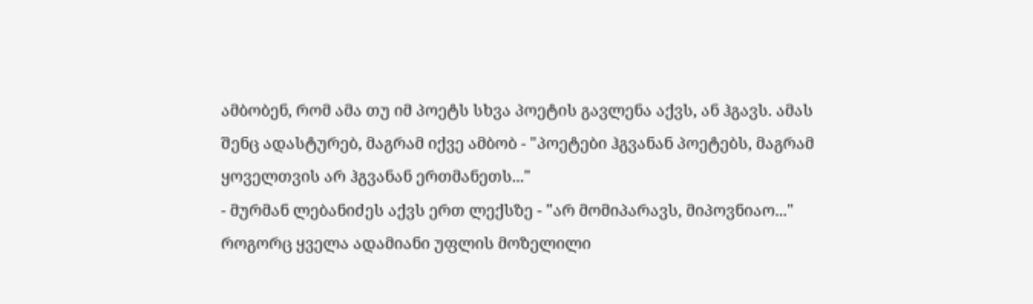ამბობენ, რომ ამა თუ იმ პოეტს სხვა პოეტის გავლენა აქვს, ან ჰგავს. ამას შენც ადასტურებ, მაგრამ იქვე ამბობ - "პოეტები ჰგვანან პოეტებს, მაგრამ ყოველთვის არ ჰგვანან ერთმანეთს..."
- მურმან ლებანიძეს აქვს ერთ ლექსზე - "არ მომიპარავს, მიპოვნიაო..." როგორც ყველა ადამიანი უფლის მოზელილი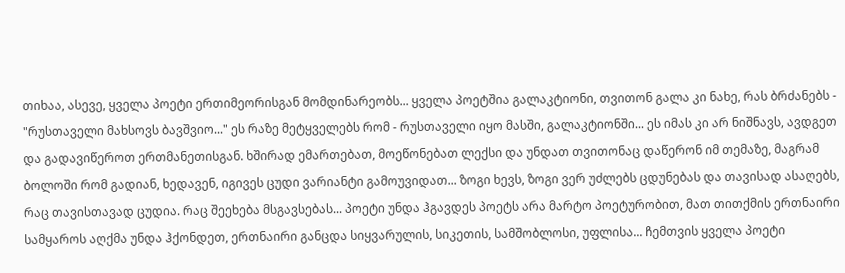თიხაა, ასევე, ყველა პოეტი ერთიმეორისგან მომდინარეობს... ყველა პოეტშია გალაკტიონი, თვითონ გალა კი ნახე, რას ბრძანებს - "რუსთაველი მახსოვს ბავშვიო..." ეს რაზე მეტყველებს რომ - რუსთაველი იყო მასში, გალაკტიონში... ეს იმას კი არ ნიშნავს, ავდგეთ და გადავიწეროთ ერთმანეთისგან. ხშირად ემართებათ, მოეწონებათ ლექსი და უნდათ თვითონაც დაწერონ იმ თემაზე, მაგრამ ბოლოში რომ გადიან, ხედავენ, იგივეს ცუდი ვარიანტი გამოუვიდათ... ზოგი ხევს, ზოგი ვერ უძლებს ცდუნებას და თავისად ასაღებს, რაც თავისთავად ცუდია. რაც შეეხება მსგავსებას... პოეტი უნდა ჰგავდეს პოეტს არა მარტო პოეტურობით, მათ თითქმის ერთნაირი სამყაროს აღქმა უნდა ჰქონდეთ, ერთნაირი განცდა სიყვარულის, სიკეთის, სამშობლოსი, უფლისა... ჩემთვის ყველა პოეტი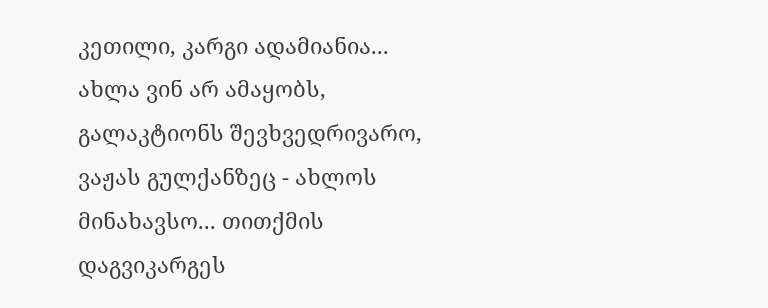კეთილი, კარგი ადამიანია... ახლა ვინ არ ამაყობს, გალაკტიონს შევხვედრივარო, ვაჟას გულქანზეც - ახლოს მინახავსო... თითქმის დაგვიკარგეს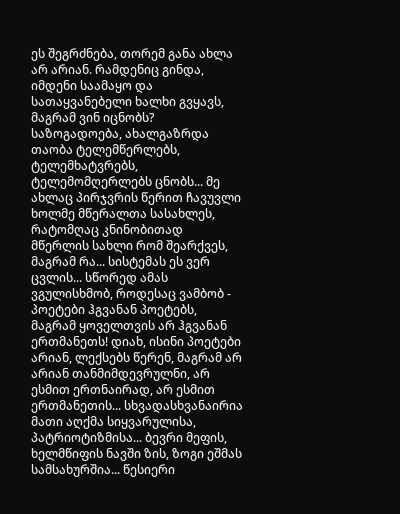ეს შეგრძნება, თორემ განა ახლა არ არიან. რამდენიც გინდა, იმდენი საამაყო და სათაყვანებელი ხალხი გვყავს, მაგრამ ვინ იცნობს? საზოგადოება, ახალგაზრდა თაობა ტელემწერლებს, ტელემხატვრებს, ტელემომღერლებს ცნობს... მე ახლაც პირჯვრის წერით ჩავუვლი ხოლმე მწერალთა სასახლეს, რატომღაც კნინობითად მწერლის სახლი რომ შეარქვეს, მაგრამ რა... სისტემას ეს ვერ ცვლის... სწორედ ამას ვგულისხმობ, როდესაც ვამბობ - პოეტები ჰგვანან პოეტებს, მაგრამ ყოველთვის არ ჰგვანან ერთმანეთს! დიახ, ისინი პოეტები არიან, ლექსებს წერენ, მაგრამ არ არიან თანმიმდევრულნი, არ ესმით ერთნაირად, არ ესმით ერთმანეთის... სხვადასხვანაირია მათი აღქმა სიყვარულისა, პატრიოტიზმისა... ბევრი მეფის, ხელმწიფის ნავში ზის, ზოგი ეშმას სამსახურშია... წესიერი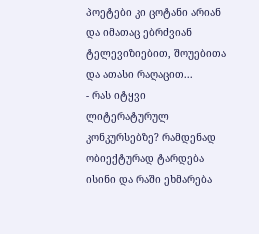პოეტები კი ცოტანი არიან და იმათაც ებრძვიან ტელევიზიებით, შოუებითა და ათასი რაღაცით...
- რას იტყვი ლიტერატურულ კონკურსებზე? რამდენად ობიექტურად ტარდება ისინი და რაში ეხმარება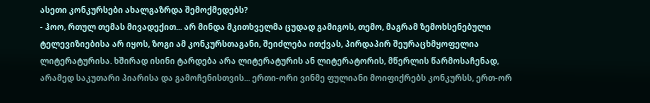ასეთი კონკურსები ახალგაზრდა შემოქმედებს?
- ჰოო, რთულ თემას მივადექით... არ მინდა მკითხველმა ცუდად გამიგოს, თემო, მაგრამ ზემოხსენებული ტელევიზიებისა არ იყოს, ზოგი ამ კონკურსთაგანი, შეიძლება ითქვას, პირდაპირ შეურაცხმყოფელია ლიტერატურისა. ხშირად ისინი ტარდება არა ლიტერატურის ან ლიტერატორის, მწერლის წარმოსაჩენად, არამედ საკუთარი პიარისა და გამოჩენისთვის... ერთი-ორი ვინმე ფულიანი მოიფიქრებს კონკურსს, ერთ-ორ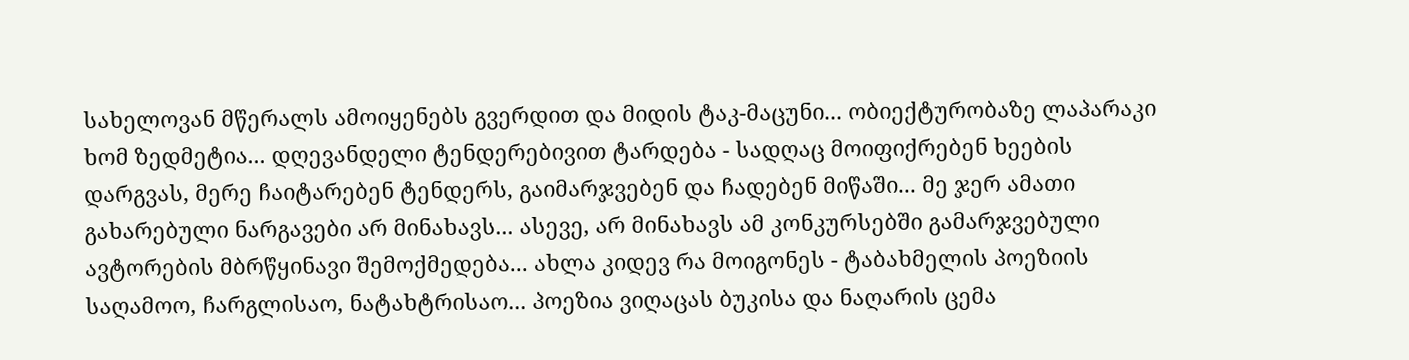სახელოვან მწერალს ამოიყენებს გვერდით და მიდის ტაკ-მაცუნი... ობიექტურობაზე ლაპარაკი ხომ ზედმეტია... დღევანდელი ტენდერებივით ტარდება - სადღაც მოიფიქრებენ ხეების დარგვას, მერე ჩაიტარებენ ტენდერს, გაიმარჯვებენ და ჩადებენ მიწაში... მე ჯერ ამათი გახარებული ნარგავები არ მინახავს... ასევე, არ მინახავს ამ კონკურსებში გამარჯვებული ავტორების მბრწყინავი შემოქმედება... ახლა კიდევ რა მოიგონეს - ტაბახმელის პოეზიის საღამოო, ჩარგლისაო, ნატახტრისაო... პოეზია ვიღაცას ბუკისა და ნაღარის ცემა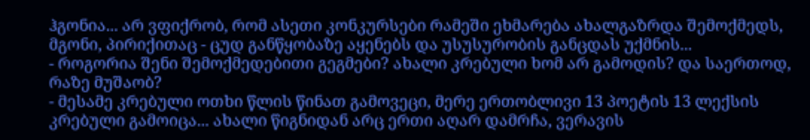ჰგონია... არ ვფიქრობ, რომ ასეთი კონკურსები რამეში ეხმარება ახალგაზრდა შემოქმედს, მგონი, პირიქითაც - ცუდ განწყობაზე აყენებს და უსუსურობის განცდას უქმნის...
- როგორია შენი შემოქმედებითი გეგმები? ახალი კრებული ხომ არ გამოდის? და საერთოდ, რაზე მუშაობ?
- მესამე კრებული ოთხი წლის წინათ გამოვეცი, მერე ერთობლივი 13 პოეტის 13 ლექსის კრებული გამოიცა... ახალი წიგნიდან არც ერთი აღარ დამრჩა, ვერავის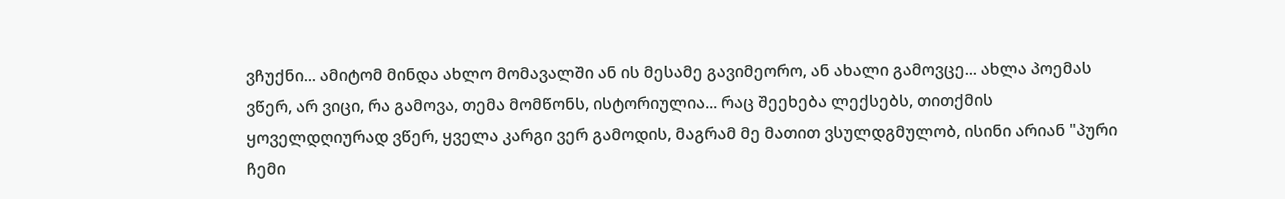ვჩუქნი... ამიტომ მინდა ახლო მომავალში ან ის მესამე გავიმეორო, ან ახალი გამოვცე... ახლა პოემას ვწერ, არ ვიცი, რა გამოვა, თემა მომწონს, ისტორიულია... რაც შეეხება ლექსებს, თითქმის ყოველდღიურად ვწერ, ყველა კარგი ვერ გამოდის, მაგრამ მე მათით ვსულდგმულობ, ისინი არიან "პური ჩემი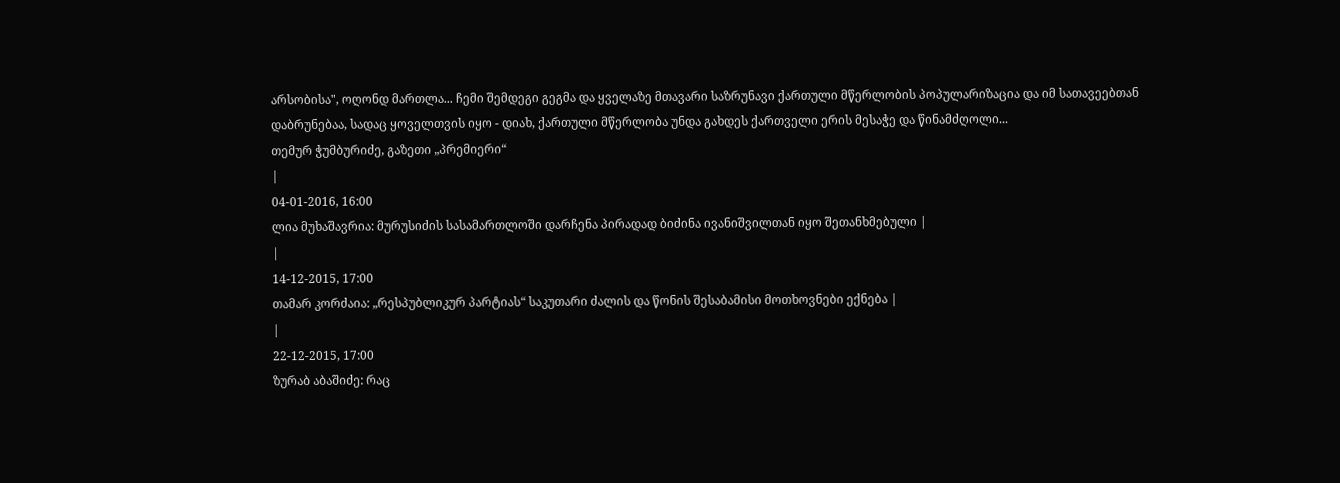არსობისა", ოღონდ მართლა... ჩემი შემდეგი გეგმა და ყველაზე მთავარი საზრუნავი ქართული მწერლობის პოპულარიზაცია და იმ სათავეებთან დაბრუნებაა, სადაც ყოველთვის იყო - დიახ, ქართული მწერლობა უნდა გახდეს ქართველი ერის მესაჭე და წინამძღოლი...
თემურ ჭუმბურიძე, გაზეთი „პრემიერი“
|
04-01-2016, 16:00
ლია მუხაშავრია: მურუსიძის სასამართლოში დარჩენა პირადად ბიძინა ივანიშვილთან იყო შეთანხმებული |
|
14-12-2015, 17:00
თამარ კორძაია: „რესპუბლიკურ პარტიას“ საკუთარი ძალის და წონის შესაბამისი მოთხოვნები ექნება |
|
22-12-2015, 17:00
ზურაბ აბაშიძე: რაც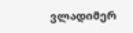ვლადიმერ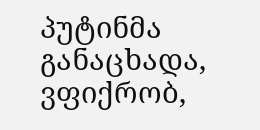პუტინმა განაცხადა, ვფიქრობ,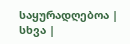საყურადღებოა |
სხვა |